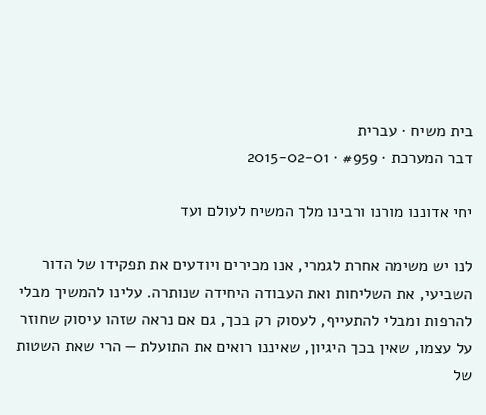בית משיח · עברית
דבר המערכת · #959 · 2015-02-01

יחי אדוננו מורנו ורבינו מלך המשיח לעולם ועד

לנו יש משימה אחרת לגמרי, אנו מכירים ויודעים את תפקידו של הדור השביעי, את השליחות ואת העבודה היחידה שנותרה. עלינו להמשיך מבלי להרפות ומבלי להתעייף, לעסוק רק בכך, גם אם נראה שזהו עיסוק שחוזר על עצמו, שאין בכך היגיון, שאיננו רואים את התועלת — הרי שאת השטות של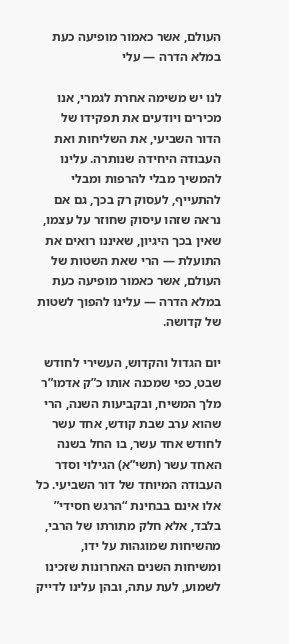העולם, אשר כאמור מופיעה כעת במלא הדרה — עלי

לנו יש משימה אחרת לגמרי, אנו מכירים ויודעים את תפקידו של הדור השביעי, את השליחות ואת העבודה היחידה שנותרה. עלינו להמשיך מבלי להרפות ומבלי להתעייף, לעסוק רק בכך, גם אם נראה שזהו עיסוק שחוזר על עצמו, שאין בכך היגיון, שאיננו רואים את התועלת — הרי שאת השטות של העולם, אשר כאמור מופיעה כעת במלא הדרה — עלינו להפוך לשטות של קדושה.

יום הגדול והקדוש, העשירי לחודש שבט, כפי שמכנה אותו כ”ק אדמו”ר מלך המשיח, ובקביעות השנה, הרי שהוא ערב שבת קודש, אחד עשר לחודש אחד עשר, בו החל בשנה האחד עשר (תשי”א) הגילוי וסדר העבודה המיוחד של דור השביעי. כל אלו אינם בבחינת “הרגש חסידי” בלבד, אלא חלק מתורתו של הרבי, מהשיחות שמוגהות על ידו, ומשיחות השנים האחרונות שזכינו לשמוע, לעת עתה, ובהן עלינו לדייק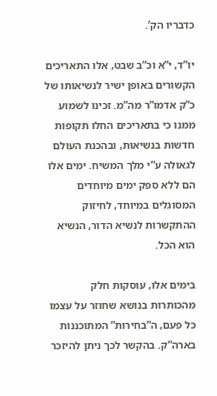כדבריו הק’.

יו”ד, י”א וכ”ב שבט, אלו התאריכים הקשורים באופן ישיר לנשיאותו של כ”ק אדמו”ר מה”מ. זכינו לשמוע ממנו כי בתאריכים החלו תקופות חדשות בנשיאות, ובהכנת העולם לגאולה ע”י מלך המשיח. ימים אלו הם ללא ספק ימים מיוחדים המסוגלים במיוחד, לחיזוק ההתקשרות לנשיא הדור, הנשיא הוא הכל.

בימים אלו, עוסקות חלק מהכותרות בנושא שחוזר על עצמו כל פעם, ה”בחירות” המתוכננות בארה”ק. בהקשר לכך ניתן להיזכר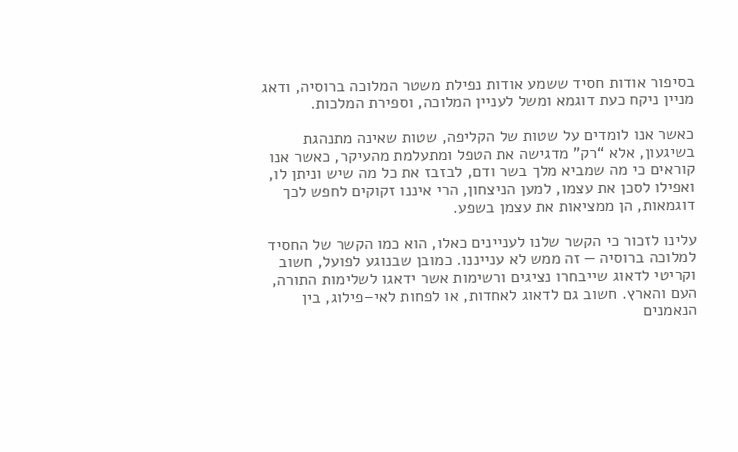בסיפור אודות חסיד ששמע אודות נפילת משטר המלוכה ברוסיה, ודאג מניין ניקח כעת דוגמא ומשל לעניין המלוכה, וספירת המלכות.

כאשר אנו לומדים על שטות של הקליפה, שטות שאינה מתנהגת בשיגעון, אלא “רק” מדגישה את הטפל ומתעלמת מהעיקר, כאשר אנו קוראים כי מה שמביא מלך בשר ודם, לבזבז את כל מה שיש וניתן לו, ואפילו לסכן את עצמו, למען הניצחון, הרי איננו זקוקים לחפש לכך דוגמאות, הן ממציאות את עצמן בשפע.

עלינו לזכור כי הקשר שלנו לעניינים כאלו, הוא כמו הקשר של החסיד למלוכה ברוסיה — זה ממש לא ענייננו. כמובן שבנוגע לפועל, חשוב וקריטי לדאוג שייבחרו נציגים ורשימות אשר ידאגו לשלימות התורה, העם והארץ. חשוב גם לדאוג לאחדות, או לפחות לאי–פילוג, בין הנאמנים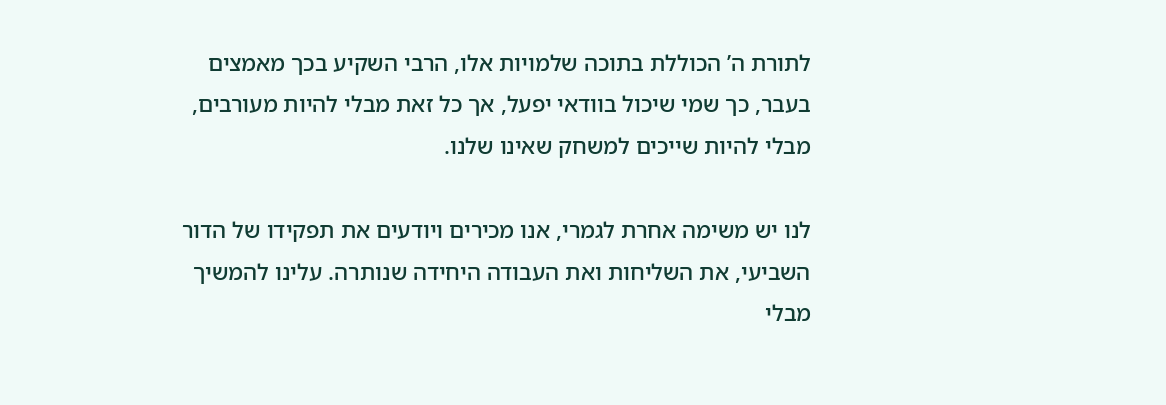לתורת ה’ הכוללת בתוכה שלמויות אלו, הרבי השקיע בכך מאמצים בעבר, כך שמי שיכול בוודאי יפעל, אך כל זאת מבלי להיות מעורבים, מבלי להיות שייכים למשחק שאינו שלנו.

לנו יש משימה אחרת לגמרי, אנו מכירים ויודעים את תפקידו של הדור השביעי, את השליחות ואת העבודה היחידה שנותרה. עלינו להמשיך מבלי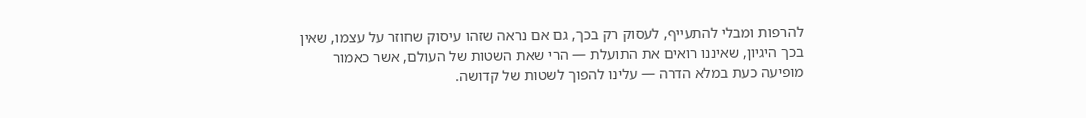להרפות ומבלי להתעייף, לעסוק רק בכך, גם אם נראה שזהו עיסוק שחוזר על עצמו, שאין בכך היגיון, שאיננו רואים את התועלת — הרי שאת השטות של העולם, אשר כאמור מופיעה כעת במלא הדרה — עלינו להפוך לשטות של קדושה.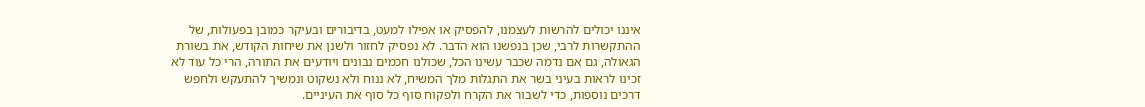איננו יכולים להרשות לעצמנו, להפסיק או אפילו למעט, בדיבורים ובעיקר כמובן בפעולות, של ההתקשרות לרבי, שכן בנפשנו הוא הדבר. לא נפסיק לחזור ולשנן את שיחות הקודש, את בשורת הגאולה, גם אם נדמה שכבר עשינו הכל, שכולנו חכמים נבונים ויודעים את התורה, הרי כל עוד לא זכינו לראות בעיני בשר את התגלות מלך המשיח, לא ננוח ולא נשקוט ונמשיך להתעקש ולחפש דרכים נוספות, כדי לשבור את הקרח ולפקוח סוף כל סוף את העיניים.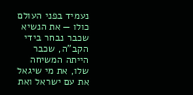נעמיד בפני העולם כולו — את הנשיא שכבר נבחר בידי הקב”ה, שכבר הייתה המשיחה שלו, את מי שיגאל את עם ישראל ואת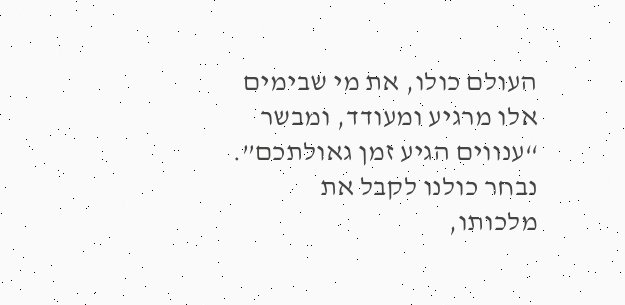העולם כולו, את מי שבימים אלו מרגיע ומעודד, ומבשר “ענווים הגיע זמן גאולתכם”. נבחר כולנו לקבל את מלכותו,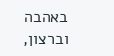באהבה וברצון,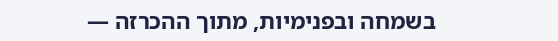בשמחה ובפנימיות, מתוך ההכרזה —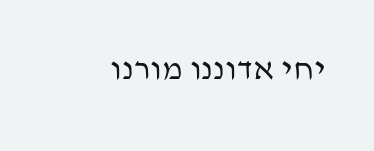יחי אדוננו מורנו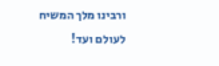ורבינו מלך המשיח לעולם ועד!